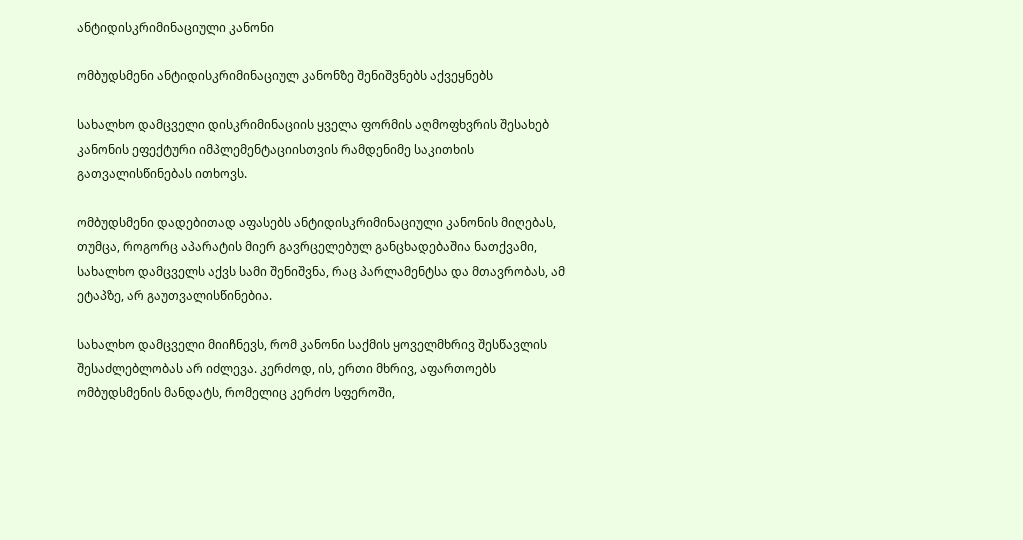ანტიდისკრიმინაციული კანონი

ომბუდსმენი ანტიდისკრიმინაციულ კანონზე შენიშვნებს აქვეყნებს

სახალხო დამცველი დისკრიმინაციის ყველა ფორმის აღმოფხვრის შესახებ კანონის ეფექტური იმპლემენტაციისთვის რამდენიმე საკითხის გათვალისწინებას ითხოვს.

ომბუდსმენი დადებითად აფასებს ანტიდისკრიმინაციული კანონის მიღებას, თუმცა, როგორც აპარატის მიერ გავრცელებულ განცხადებაშია ნათქვამი, სახალხო დამცველს აქვს სამი შენიშვნა, რაც პარლამენტსა და მთავრობას, ამ ეტაპზე, არ გაუთვალისწინებია.

სახალხო დამცველი მიიჩნევს, რომ კანონი საქმის ყოველმხრივ შესწავლის შესაძლებლობას არ იძლევა. კერძოდ, ის, ერთი მხრივ, აფართოებს ომბუდსმენის მანდატს, რომელიც კერძო სფეროში,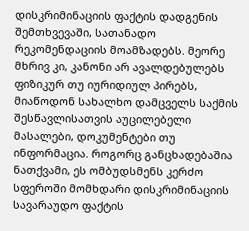დისკრიმინაციის ფაქტის დადგენის შემთხვევაში, სათანადო რეკომენდაციის მოამზადებს. მეორე მხრივ კი, კანონი არ ავალდებულებს ფიზიკურ თუ იურიდიულ პირებს, მიაწოდონ სახალხო დამცველს საქმის შესწავლისათვის აუცილებელი მასალები, დოკუმენტები თუ ინფორმაცია. როგორც განცხადებაშია ნათქვამი, ეს ომბუდსმენს კერძო სფეროში მომხდარი დისკრიმინაციის სავარაუდო ფაქტის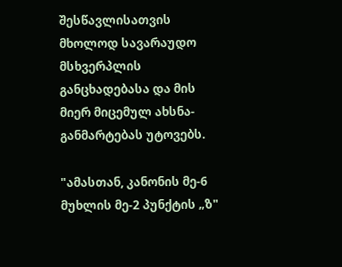შესწავლისათვის მხოლოდ სავარაუდო მსხვერპლის განცხადებასა და მის მიერ მიცემულ ახსნა-განმარტებას უტოვებს.

"ამასთან, კანონის მე-6 მუხლის მე-2 პუნქტის „ზ"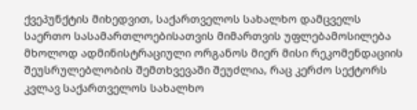ქვეპუნქტის მიხედვით, საქართველოს სახალხო დამცველს საერთო სასამართლოებისათვის მიმართვის უფლებამოსილება მხოლოდ ადმინისტრაციული ორგანოს მიერ მისი რეკომენდაციის შეუსრულებლობის შემთხვევაში შეუძლია, რაც კერძო სექტორს კვლავ საქართველოს სახალხო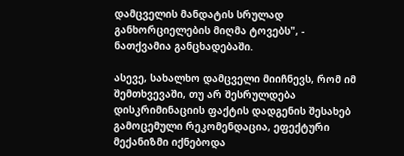დამცველის მანდატის სრულად განხორციელების მიღმა ტოვებს", - ნათქვამია განცხადებაში.

ასევე, სახალხო დამცველი მიიჩნევს, რომ იმ შემთხვევაში, თუ არ შესრულდება დისკრიმინაციის ფაქტის დადგენის შესახებ გამოცემული რეკომენდაცია, ეფექტური მექანიზმი იქნებოდა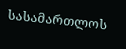სასამართლოს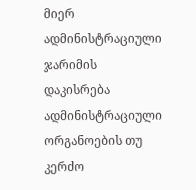მიერ ადმინისტრაციული ჯარიმის დაკისრება ადმინისტრაციული ორგანოების თუ კერძო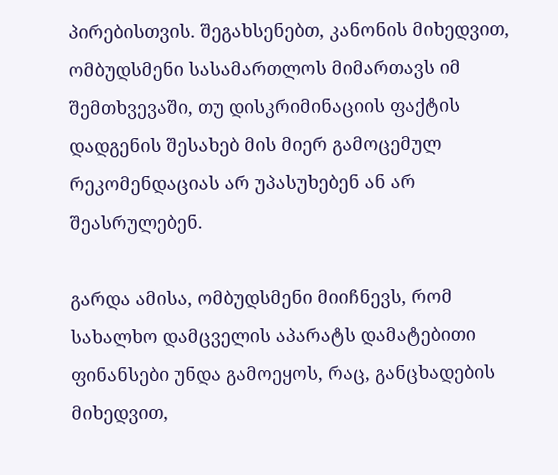პირებისთვის. შეგახსენებთ, კანონის მიხედვით, ომბუდსმენი სასამართლოს მიმართავს იმ შემთხვევაში, თუ დისკრიმინაციის ფაქტის დადგენის შესახებ მის მიერ გამოცემულ რეკომენდაციას არ უპასუხებენ ან არ შეასრულებენ.

გარდა ამისა, ომბუდსმენი მიიჩნევს, რომ სახალხო დამცველის აპარატს დამატებითი ფინანსები უნდა გამოეყოს, რაც, განცხადების მიხედვით,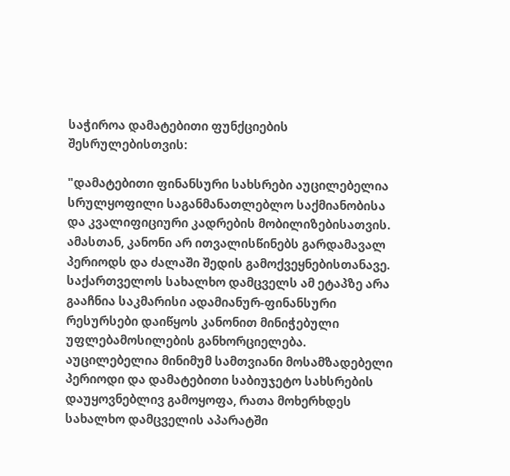საჭიროა დამატებითი ფუნქციების შესრულებისთვის:

"დამატებითი ფინანსური სახსრები აუცილებელია სრულყოფილი საგანმანათლებლო საქმიანობისა და კვალიფიციური კადრების მობილიზებისათვის. ამასთან, კანონი არ ითვალისწინებს გარდამავალ პერიოდს და ძალაში შედის გამოქვეყნებისთანავე. საქართველოს სახალხო დამცველს ამ ეტაპზე არა გააჩნია საკმარისი ადამიანურ-ფინანსური რესურსები დაიწყოს კანონით მინიჭებული უფლებამოსილების განხორციელება. აუცილებელია მინიმუმ სამთვიანი მოსამზადებელი პერიოდი და დამატებითი საბიუჯეტო სახსრების დაუყოვნებლივ გამოყოფა, რათა მოხერხდეს სახალხო დამცველის აპარატში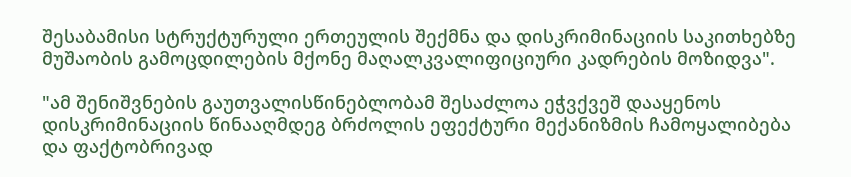შესაბამისი სტრუქტურული ერთეულის შექმნა და დისკრიმინაციის საკითხებზე მუშაობის გამოცდილების მქონე მაღალკვალიფიციური კადრების მოზიდვა".

"ამ შენიშვნების გაუთვალისწინებლობამ შესაძლოა ეჭვქვეშ დააყენოს დისკრიმინაციის წინააღმდეგ ბრძოლის ეფექტური მექანიზმის ჩამოყალიბება და ფაქტობრივად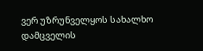ვერ უზრუნველყოს სახალხო დამცველის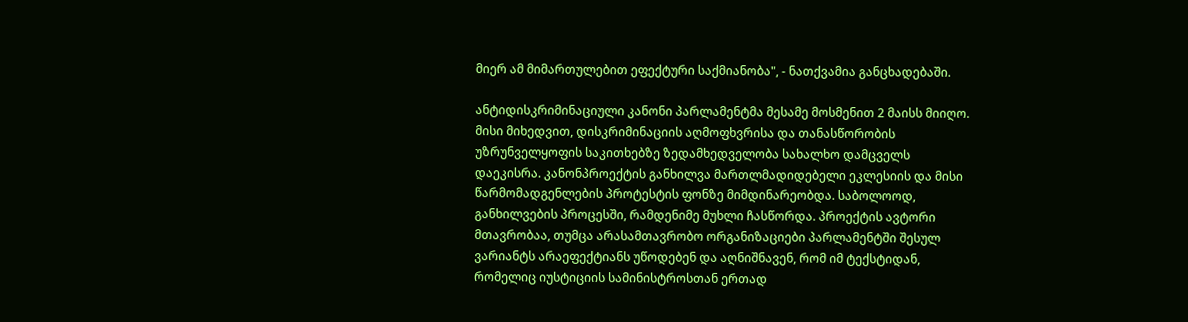მიერ ამ მიმართულებით ეფექტური საქმიანობა", - ნათქვამია განცხადებაში.

ანტიდისკრიმინაციული კანონი პარლამენტმა მესამე მოსმენით 2 მაისს მიიღო. მისი მიხედვით, დისკრიმინაციის აღმოფხვრისა და თანასწორობის უზრუნველყოფის საკითხებზე ზედამხედველობა სახალხო დამცველს დაეკისრა. კანონპროექტის განხილვა მართლმადიდებელი ეკლესიის და მისი წარმომადგენლების პროტესტის ფონზე მიმდინარეობდა. საბოლოოდ, განხილვების პროცესში, რამდენიმე მუხლი ჩასწორდა. პროექტის ავტორი მთავრობაა, თუმცა არასამთავრობო ორგანიზაციები პარლამენტში შესულ ვარიანტს არაეფექტიანს უწოდებენ და აღნიშნავენ, რომ იმ ტექსტიდან, რომელიც იუსტიციის სამინისტროსთან ერთად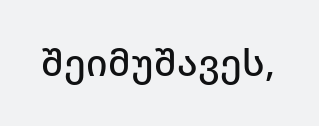შეიმუშავეს,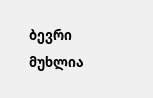ბევრი მუხლია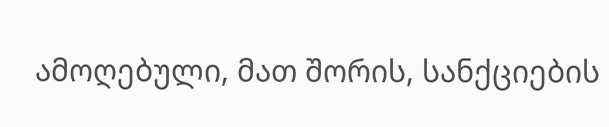ამოღებული, მათ შორის, სანქციების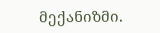მექანიზმი.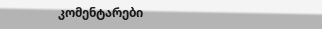კომენტარები